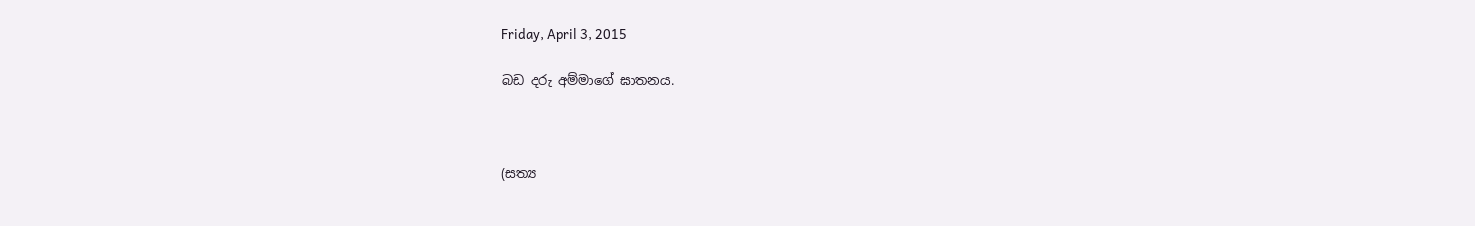Friday, April 3, 2015

බඩ දරු අම්මාගේ ඝාතනය.



(සත්‍ය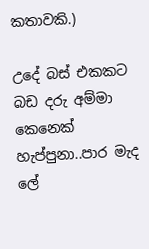කතාවකි.)

උදේ බස් එකකට බඩ දරු අම්මා කෙනෙක් හැප්පුනා..පාර මැද ලේ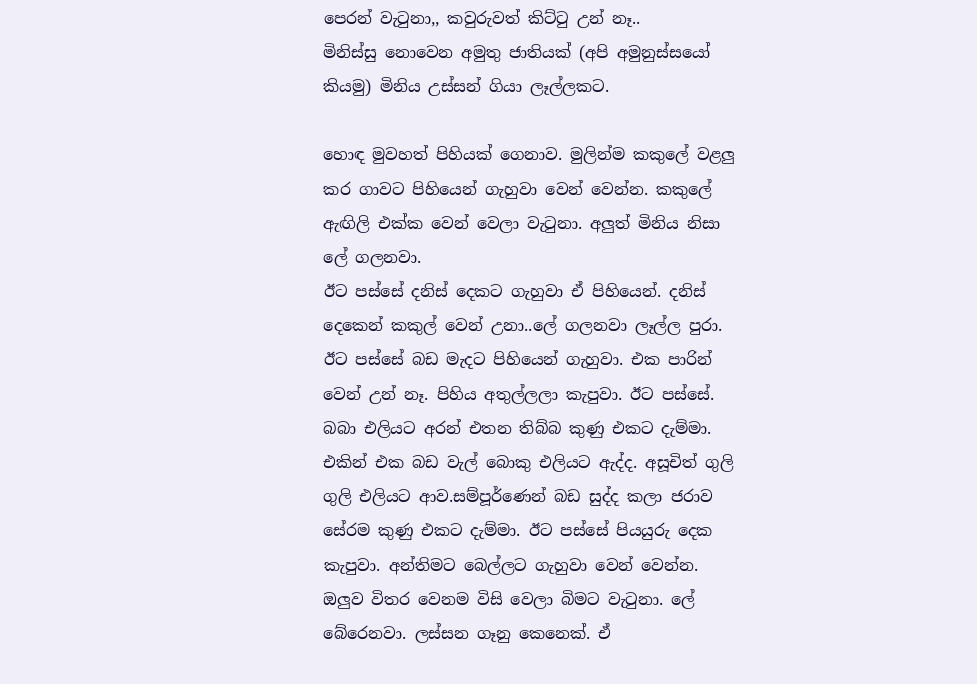පෙරන් වැටුනා,, කවුරුවත් කිට්ටු උන් නෑ..
මිනිස්සු නොවෙන අමුතු ජාතියක් (අපි අමුනුස්සයෝ කියමු) මිනිය උස්සන් ගියා ලෑල්ලකට.

හොඳ මුවහත් පිහියක් ගෙනාව. මුලින්ම කකුලේ වළලු කර ගාවට පිහියෙන් ගැහුවා වෙන් වෙන්න. කකුලේ ඇඟිලි එක්ක වෙන් වෙලා වැටුනා. අලුත් මිනිය නිසා ලේ ගලනවා.
ඊට පස්සේ දනිස් දෙකට ගැහුවා ඒ පිහියෙන්. දනිස් දෙකෙන් කකුල් වෙන් උනා..ලේ ගලනවා ලෑල්ල පුරා.
ඊට පස්සේ බඩ මැදට පිහියෙන් ගැහුවා. එක පාරින් වෙන් උන් නෑ. පිහිය අතුල්ලලා කැපුවා. ඊට පස්සේ. බබා එලියට අරන් එතන තිබ්බ කුණු එකට දැම්මා. එකින් එක බඩ වැල් බොකු එලියට ඇද්ද. අසූචිත් ගුලි ගුලි එලියට ආව.සම්පූර්ණෙන් බඩ සුද්ද කලා ජරාව සේරම කුණු එකට දැම්මා. ඊට පස්සේ පියයුරු දෙක කැපුවා. අන්තිමට බෙල්ලට ගැහුවා වෙන් වෙන්න. ඔලුව විතර වෙනම විසි වෙලා බිමට වැටුනා. ලේ බේරෙනවා. ලස්සන ගෑනු කෙනෙක්. ඒ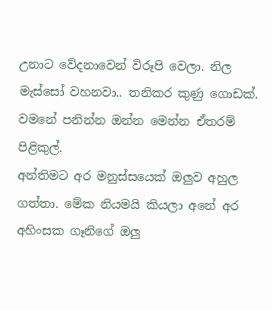උනාට වේදනාවෙන් විරූපි වෙලා. නිල මැස්සෝ වහනවා.. තනිකර කුණු ගොඩක්. වමනේ පනින්න ඔන්න මෙන්න ඒතරම් පිළිකුල්.
අන්තිමට අර මනුස්සයෙක් ඔලුව අහුල ගත්තා. මේක නියමයි කියලා අනේ අර අහිංසක ගෑනිගේ ඔලු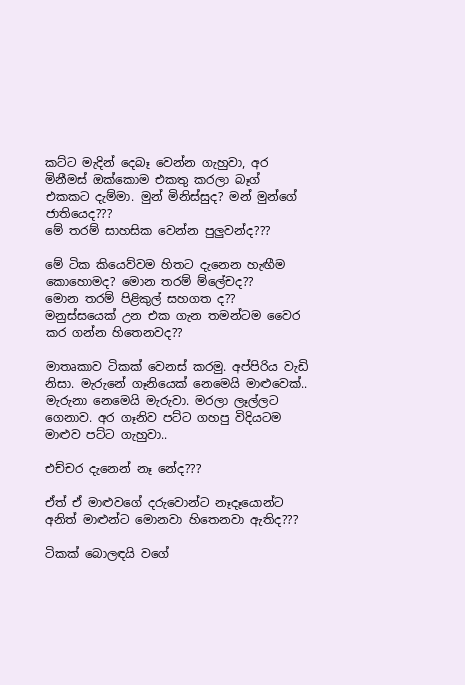කට්ට මැදින් දෙබෑ වෙන්න ගැහුවා, අර මිනීමස් ඔක්කොම එකතු කරලා බෑග් එකකට දැම්මා. මුන් මිනිස්සුද? මන් මුන්ගේ ජාතියෙද???
මේ තරම් සාහසික වෙන්න පුලුවන්ද???

මේ ටික කියෙව්වම හිතට දැනෙන හැඟීම කොහොමද? මොන තරම් ම්ලේචද??
මොන තරම් පිළිකුල් සහගත ද?? මනුස්සයෙක් උන එක ගැන තමන්ටම වෛර කර ගන්න හිතෙනවද??

මාතෘකාව ටිකක් වෙනස් කරමු. අප්පිරිය වැඩි නිසා. මැරුනේ ගෑනියෙක් නෙමෙයි මාළුවෙක්.. මැරුනා නෙමෙයි මැරුවා. මරලා ලෑල්ලට ගෙනාව. අර ගෑනිව පට්ට ගහපු විදියටම මාළුව පට්ට ගැහුවා..

එච්චර දැනෙන් නෑ නේද???

ඒත් ඒ මාළුවගේ දරුවොන්ට නෑදෑයොන්ට අනිත් මාළුන්ට මොනවා හිතෙනවා ඇතිද???

ටිකක් බොලඳයි වගේ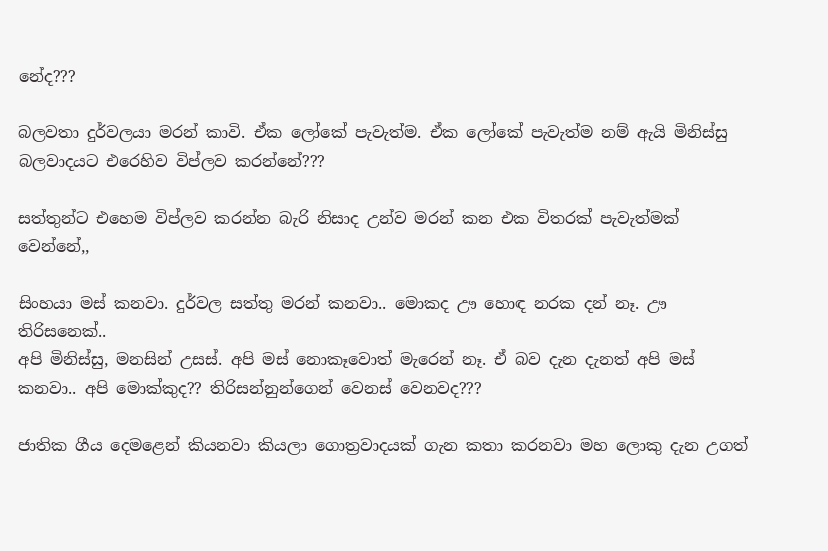නේද???

බලවතා දුර්වලයා මරන් කාවි. ඒක ලෝකේ පැවැත්ම. ඒක ලෝකේ පැවැත්ම නම් ඇයි මිනිස්සු බලවාදයට එරෙහිව විප්ලව කරන්නේ???

සත්තුන්ට එහෙම විප්ලව කරන්න බැරි නිසාද උන්ව මරන් කන එක විතරක් පැවැත්මක් වෙන්නේ,,

සිංහයා මස් කනවා. දුර්වල සත්තු මරන් කනවා.. මොකද ඌ හොඳ නරක දන් නෑ. ඌ තිරිසනෙක්..
අපි මිනිස්සු, මනසින් උසස්. අපි මස් නොකෑවොත් මැරෙන් නෑ. ඒ බව දැන දැනත් අපි මස් කනවා.. අපි මොක්කුද?? තිරිසන්නුන්ගෙන් වෙනස් වෙනවද???

ජාතික ගීය දෙමළෙන් කියනවා කියලා ගොත්‍රවාදයක් ගැන කතා කරනවා මහ ලොකු දැන උගත්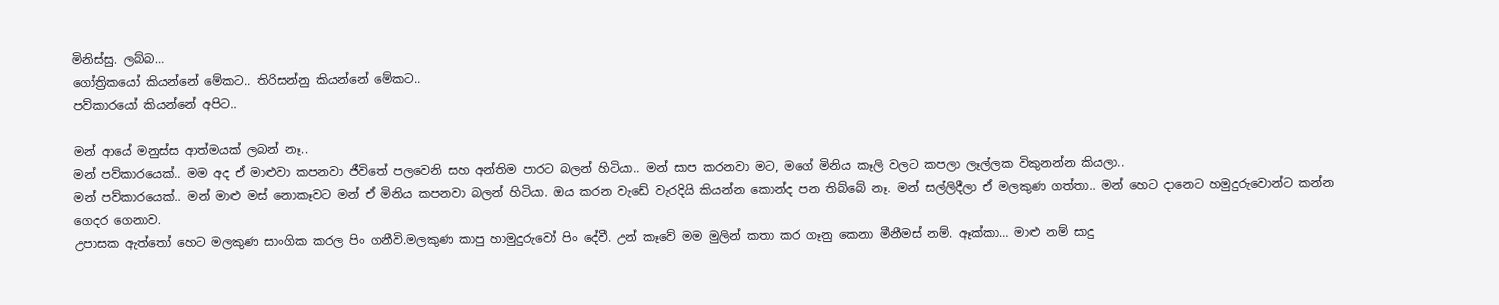මිනිස්සු. ලබ්බ…
ගෝත්‍රිකයෝ කියන්නේ මේකට.. තිරිසන්නු කියන්නේ මේකට..
පව්කාරයෝ කියන්නේ අපිට..

මන් ආයේ මනුස්ස ආත්මයක් ලබන් නෑ..
මන් පව්කාරයෙක්.. මම අද ඒ මාළුවා කපනවා ජීවිතේ පලවෙනි සහ අන්තිම පාරට බලන් හිටියා.. මන් සාප කරනවා මට, මගේ මිනිය කෑලි වලට කපලා ලෑල්ලක විකුනන්න කියලා..
මන් පව්කාරයෙක්.. මන් මාළු මස් නොකෑවට මන් ඒ මිනිය කපනවා බලන් හිටියා. ඔය කරන වැඩේ වැරදියි කියන්න කොන්ද පන තිබ්බේ නෑ. මන් සල්ලිදීලා ඒ මලකුණ ගත්තා.. මන් හෙට දානෙට හමුදුරුවොන්ට කන්න ගෙදර ගෙනාව.
උපාසක ඇත්තෝ හෙට මලකුණ සාංගික කරල පිං ගනීවි.මලකුණ කාපු හාමුදුරුවෝ පිං දේවී. උන් කෑවේ මම මුලින් කතා කර ගෑනු කෙනා මීනීමස් නම්. ඈක්කා… මාළු නම් සාදු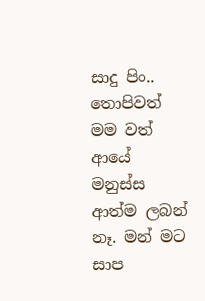සාදු පිං.. තොපිවත් මම වත් ආයේ මනුස්ස ආත්ම ලබන් නෑ. මන් මට සාප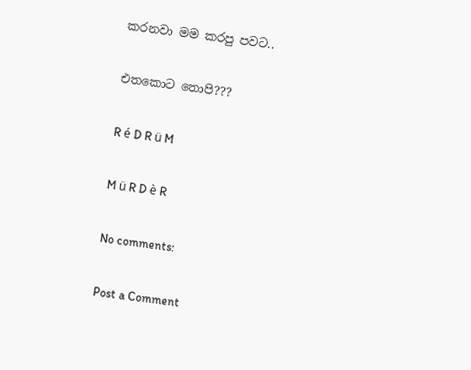කරනවා මම කරපු පවට..

එතකොට තොපි???

R é D R ü M

M ü R D è R

No comments:

Post a Comment